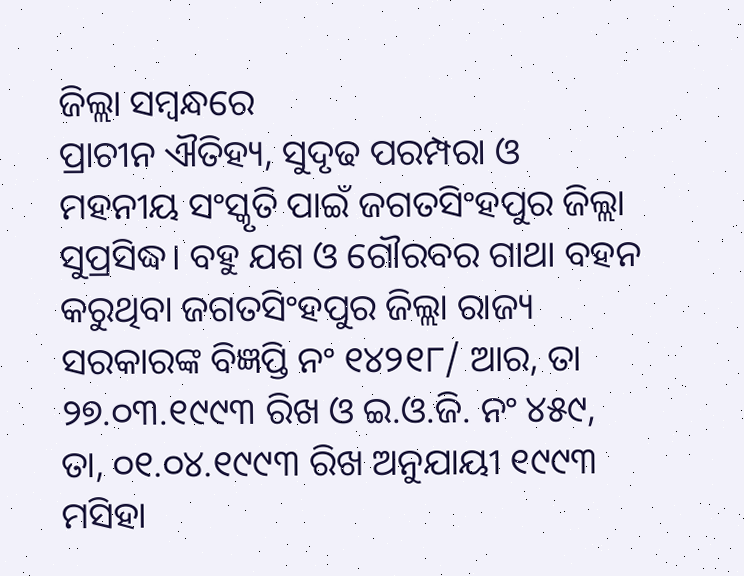ଜିଲ୍ଲା ସମ୍ବନ୍ଧରେ
ପ୍ରାଚୀନ ଐତିହ୍ୟ, ସୁଦୃଢ ପରମ୍ପରା ଓ ମହନୀୟ ସଂସ୍କୃତି ପାଇଁ ଜଗତସିଂହପୁର ଜିଲ୍ଲା ସୁପ୍ରସିଦ୍ଧ। ବହୁ ଯଶ ଓ ଗୌରବର ଗାଥା ବହନ କରୁଥିବା ଜଗତସିଂହପୁର ଜିଲ୍ଲା ରାଜ୍ୟ ସରକାରଙ୍କ ବିଜ୍ଞପ୍ତି ନଂ ୧୪୨୧୮/ ଆର, ତା ୨୭.୦୩.୧୯୯୩ ରିଖ ଓ ଇ.ଓ.ଜି. ନଂ ୪୫୯, ତା, ୦୧.୦୪.୧୯୯୩ ରିଖ ଅନୁଯାୟୀ ୧୯୯୩ ମସିହା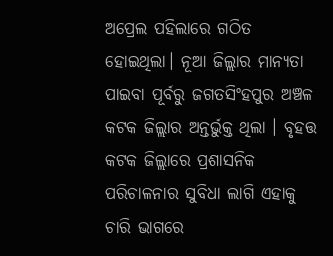ଅପ୍ରେଲ ପହିଲାରେ ଗଠିତ ହୋଇଥିଲା। ନୂଆ ଜିଲ୍ଲାର ମାନ୍ୟତା ପାଇବା ପୂର୍ବରୁ ଜଗତସିଂହପୁର ଅଞ୍ଚଳ କଟକ ଜିଲ୍ଲାର ଅନ୍ତର୍ଭୁକ୍ତ ଥିଲା । ବୃହତ୍ତ କଟକ ଜିଲ୍ଲାରେ ପ୍ରଶାସନିକ ପରିଚାଳନାର ସୁବିଧା ଲାଗି ଏହାକୁ ଚାରି ଭାଗରେ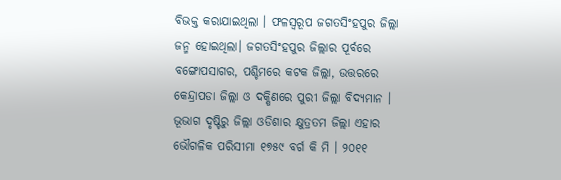ବିଭକ୍ତ କରାଯାଇଥିଲା । ଫଳସ୍ଵରୂପ ଜଗତସିଂହପୁର ଜିଲ୍ଲା ଜନ୍ମ ହୋଇଥିଲା। ଜଗତସିଂହପୁର ଜିଲ୍ଲାର ପୂର୍ବରେ ବଙ୍ଗୋପସାଗର, ପଶ୍ଚିମରେ କଟକ ଜିଲ୍ଲା, ଉତ୍ତରରେ କେନ୍ଦ୍ରାପଡା ଜିଲ୍ଲା ଓ ଦକ୍ଷିଣରେ ପୁରୀ ଜିଲ୍ଲା ବିଦ୍ୟମାନ ।
ଭୂଭାଗ ଦୃଷ୍ଟିରୁ ଜିଲ୍ଲା ଓଡିଶାର କ୍ଷୁତ୍ରତମ ଜିଲ୍ଲା ଏହାର ଭୌଗଳିକ ପରିସୀମା ୧୭୫୯ ବର୍ଗ କି ମି । ୨୦୧୧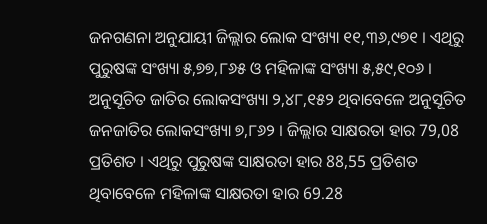ଜନଗଣନା ଅନୁଯାୟୀ ଜିଲ୍ଲାର ଲୋକ ସଂଖ୍ୟା ୧୧,୩୬,୯୭୧ । ଏଥିରୁ ପୁରୁଷଙ୍କ ସଂଖ୍ୟା ୫,୭୭,୮୬୫ ଓ ମହିଳାଙ୍କ ସଂଖ୍ୟା ୫,୫୯,୧୦୬ । ଅନୁସୂଚିତ ଜାତିର ଲୋକସଂଖ୍ୟା ୨,୪୮,୧୫୨ ଥିବାବେଳେ ଅନୁସୂଚିତ ଜନଜାତିର ଲୋକସଂଖ୍ୟା ୭,୮୬୨ । ଜିଲ୍ଲାର ସାକ୍ଷରତା ହାର 79,08 ପ୍ରତିଶତ । ଏଥିରୁ ପୁରୁଷଙ୍କ ସାକ୍ଷରତା ହାର 88,55 ପ୍ରତିଶତ ଥିବାବେଳେ ମହିଳାଙ୍କ ସାକ୍ଷରତା ହାର 69.28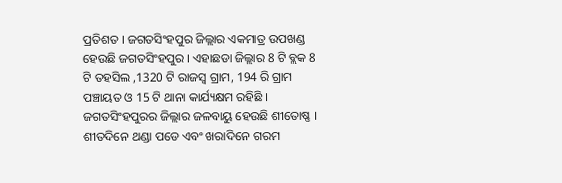ପ୍ରତିଶତ । ଜଗତସିଂହପୁର ଜିଲ୍ଲାର ଏକମାତ୍ର ଉପଖଣ୍ଡ ହେଉଛି ଜଗତସିଂହପୁର । ଏହାଛଡା ଜିଲ୍ଲାର 8 ଟି ବ୍ଲକ 8 ଟି ତହସିଲ ,1320 ଟି ରାଜସ୍ବ ଗ୍ରାମ, 194 ରି ଗ୍ରାମ ପଞ୍ଚାୟତ ଓ 15 ଟି ଥାନା କାର୍ଯ୍ୟକ୍ଷମ ରହିଛି । ଜଗତସିଂହପୁରର ଜିଲ୍ଲାର ଜଳବାୟୁ ହେଉଛି ଶୀତୋଷ୍ଣ । ଶୀତଦିନେ ଥଣ୍ଡା ପଡେ ଏବଂ ଖରାଦିନେ ଗରମ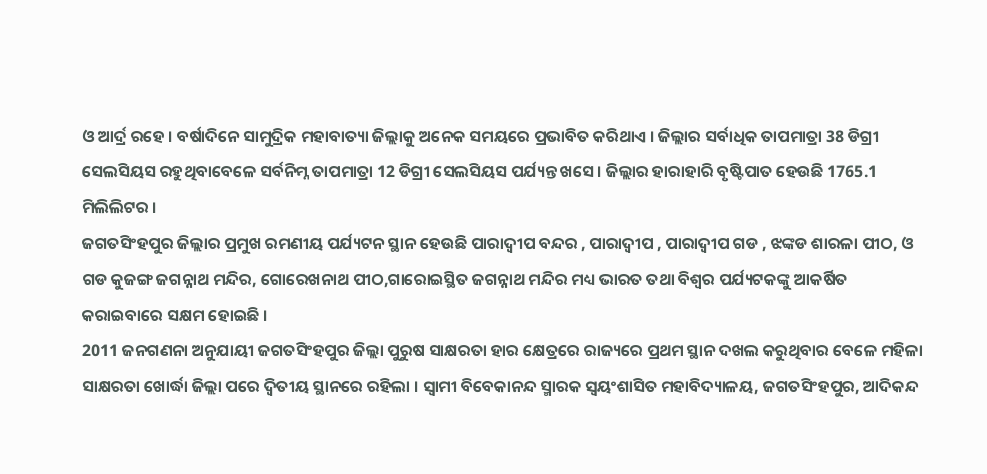ଓ ଆର୍ଦ୍ର ରହେ । ବର୍ଷାଦିନେ ସାମୁଦ୍ରିକ ମହାବାତ୍ୟା ଜିଲ୍ଲାକୁ ଅନେକ ସମୟରେ ପ୍ରଭାବିତ କରିଥାଏ । ଜିଲ୍ଲାର ସର୍ବାଧିକ ତାପମାତ୍ରା 38 ଡିଗ୍ରୀ ସେଲସିୟସ ରହୁଥିବାବେଳେ ସର୍ବନିମ୍ନ ତାପମାତ୍ରା 12 ଡିଗ୍ରୀ ସେଲସିୟସ ପର୍ଯ୍ୟନ୍ତ ଖସେ । ଜିଲ୍ଲାର ହାରାହାରି ବୃଷ୍ଟିପାତ ହେଉଛି 1765.1 ମିଲିଲିଟର ।
ଜଗତସିଂହପୁର ଜିଲ୍ଲାର ପ୍ରମୁଖ ରମଣୀୟ ପର୍ଯ୍ୟଟନ ସ୍ଥାନ ହେଉଛି ପାରାଦ୍ବୀପ ବନ୍ଦର , ପାରାଦ୍ବୀପ , ପାରାଦ୍ବୀପ ଗଡ , ଝଙ୍କଡ ଶାରଳା ପୀଠ, ଓ ଗଡ କୁଜଙ୍ଗ ଜଗନ୍ନାଥ ମନ୍ଦିର, ଗୋରେଖନାଥ ପୀଠ,ଗାରୋଇସ୍ଥିତ ଜଗନ୍ନାଥ ମନ୍ଦିର ମଧ୍ୟ ଭାରତ ତଥା ବିଶ୍ବର ପର୍ଯ୍ୟଟକଙ୍କୁ ଆକର୍ଷିତ କରାଇବାରେ ସକ୍ଷମ ହୋଇଛି ।
2011 ଜନଗଣନା ଅନୁଯାୟୀ ଜଗତସିଂହପୁର ଜିଲ୍ଲା ପୁରୁଷ ସାକ୍ଷରତା ହାର କ୍ଷେତ୍ରରେ ରାଜ୍ୟରେ ପ୍ରଥମ ସ୍ଥାନ ଦଖଲ କରୁଥିବାର ବେଳେ ମହିଳା ସାକ୍ଷରତା ଖୋର୍ଦ୍ଧା ଜିଲ୍ଲା ପରେ ଦ୍ବିତୀୟ ସ୍ଥାନରେ ରହିଲା । ସ୍ବାମୀ ବିବେକାନନ୍ଦ ସ୍ମାରକ ସ୍ବୟଂଶାସିତ ମହାବିଦ୍ୟାଳୟ, ଜଗତସିଂହପୁର, ଆଦିକନ୍ଦ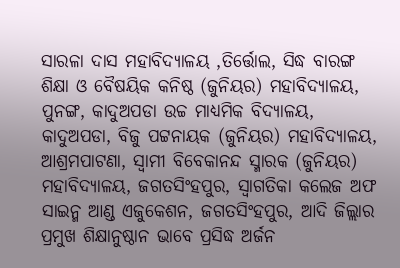ସାରଳା ଦାସ ମହାବିଦ୍ୟାଳୟ ,ତିର୍ତ୍ତୋଲ, ସିଦ୍ଧ ବାରଙ୍ଗ ଶିକ୍ଷା ଓ ବୈଷୟିକ କନିଷ୍ଠ (ଜୁନିୟର) ମହାବିଦ୍ୟାଳୟ, ପୁନଙ୍ଗ, କାଦୁଅପଡା ଉଚ୍ଚ ମାଧ୍ୟମିକ ବିଦ୍ୟାଳୟ, କାଦୁଅପଡା, ବିଜୁ ପଟ୍ଟନାୟକ (ଜୁନିୟର) ମହାବିଦ୍ୟାଳୟ, ଆଶ୍ରମପାଟଣା, ସ୍ବାମୀ ବିବେକାନନ୍ଦ ସ୍ମାରକ (ଜୁନିୟର) ମହାବିଦ୍ୟାଳୟ, ଜଗତସିଂହପୁର, ସ୍ବାଗତିକା କଲେଜ ଅଫ ସାଇନ୍ମ ଆଣ୍ଡ ଏଜୁକେଶନ, ଜଗତସିଂହପୁର, ଆଦି ଜିଲ୍ଲାର ପ୍ରମୁଖ ଶିକ୍ଷାନୁଷ୍ଠାନ ଭାବେ ପ୍ରସିଦ୍ଧ ଅର୍ଜନ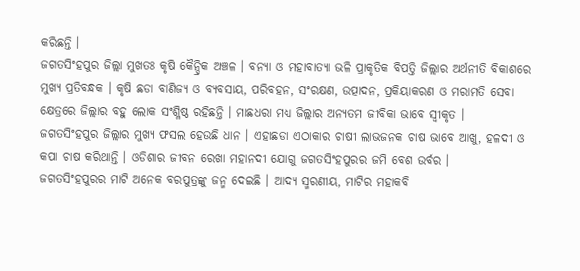କରିଛନ୍ତି ।
ଜଗତସିଂହପୁର ଜିଲ୍ଲା ମୁଖତଃ କୃଷି କୈନ୍ଦ୍ରିକ ଅଞ୍ଚଳ । ବନ୍ୟା ଓ ମହାବାତ୍ୟା ଭଳି ପ୍ରାକୃତିକ ବିପତ୍ତି ଜିଲ୍ଲାର ଅର୍ଥନୀତି ବିକାଶରେ ମୁଖ୍ୟ ପ୍ରତିବନ୍ଧକ । କୃଷି ଛଡା ବାଣିଜ୍ୟ ଓ ବ୍ୟବସାୟ, ପରିବହନ, ସଂରକ୍ଷଣ, ଉତ୍ପାଦନ, ପ୍ରକିୟାକରଣ ଓ ମରାମତି ସେବା କ୍ଷେତ୍ରରେ ଜିଲ୍ଲାର ବହୁ ଲୋକ ସଂଶ୍ଳିଷ୍ଠ ରହିଛନ୍ତି । ମାଛଧରା ମଧ୍ୟ ଜିଲ୍ଲାର ଅନ୍ୟତମ ଜୀବିକା ଭାବେ ସ୍ବୀକୃତ ।
ଜଗତସିଂହପୁର ଜିଲ୍ଲାର ମୁଖ୍ୟ ଫସଲ ହେଉଛି ଧାନ । ଏହାଛଡା ଏଠାକାର ଚାଷୀ ଲାଭଜନକ ଚାଷ ଭାବେ ଆଖୁ, ହଳଦୀ ଓ କପା ଚାଷ କରିଥାନ୍ତି । ଓଡିଶାର ଜୀବନ ରେଖା ମହାନଦୀ ଯୋଗୁ ଜଗତସିଂହପୁରର ଜମି ବେଶ ଉର୍ବର ।
ଜଗତସିଂହପୁରର ମାଟି ଅନେକ ବରପୁତ୍ରଙ୍କୁ ଜନ୍ମ ଦେଇଛି । ଆଦ୍ୟ ସ୍ମରଣୀୟ, ମାଟିର ମହାକବି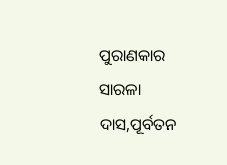ପୁରାଣକାର ସାରଳା ଦାସ,ପୂର୍ବତନ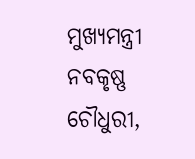ମୁଖ୍ୟମନ୍ତ୍ରୀ ନବକୃଷ୍ଣ ଚୌଧୁରୀ,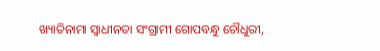ଖ୍ୟାତିନାମା ସ୍ଵାଧୀନତା ସଂଗ୍ରାମୀ ଗୋପବନ୍ଧୁ ଚୌଧୁରୀ,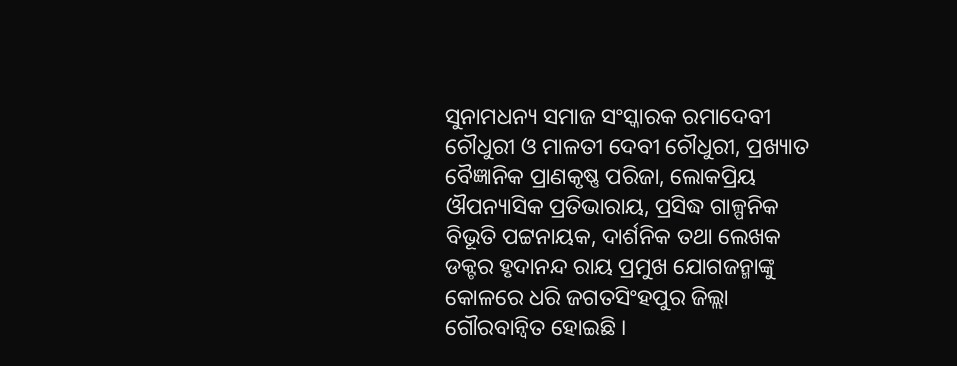ସୁନାମଧନ୍ୟ ସମାଜ ସଂସ୍କାରକ ରମାଦେବୀ ଚୌଧୁରୀ ଓ ମାଳତୀ ଦେବୀ ଚୌଧୁରୀ, ପ୍ରଖ୍ୟାତ ବୈଜ୍ଞାନିକ ପ୍ରାଣକୃଷ୍ଣ ପରିଜା, ଲୋକପ୍ରିୟ ଔପନ୍ୟାସିକ ପ୍ରତିଭାରାୟ, ପ୍ରସିଦ୍ଧ ଗାଳ୍ପନିକ ବିଭୂତି ପଟ୍ଟନାୟକ, ଦାର୍ଶନିକ ତଥା ଲେଖକ ଡକ୍ଟର ହୃଦାନନ୍ଦ ରାୟ ପ୍ରମୁଖ ଯୋଗଜନ୍ମାଙ୍କୁ କୋଳରେ ଧରି ଜଗତସିଂହପୁର ଜିଲ୍ଲା ଗୌରବାନ୍ବିତ ହୋଇଛି ।